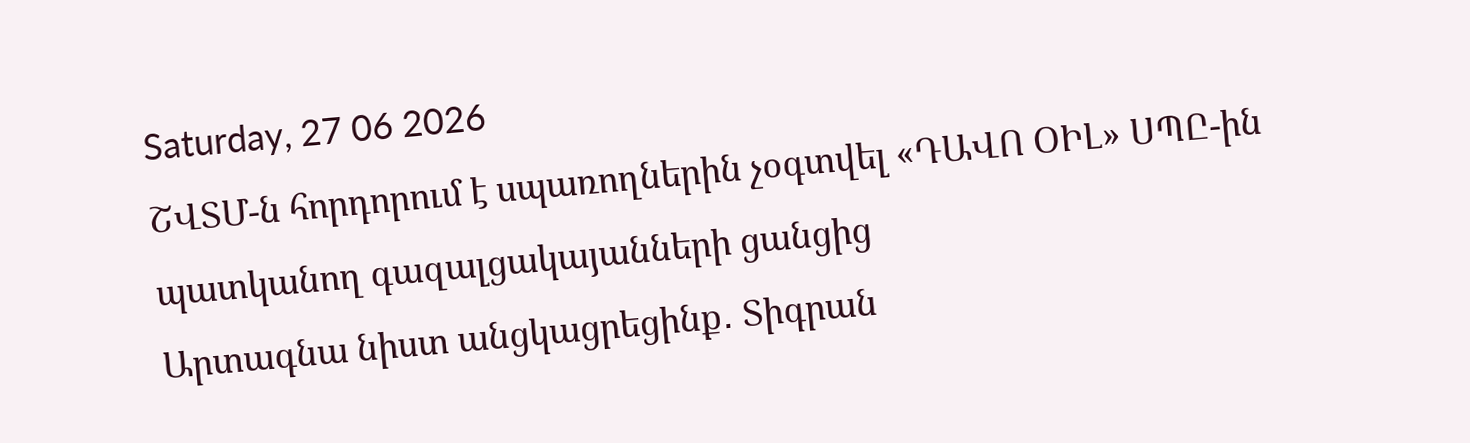Saturday, 27 06 2026
ՇՎՏՄ-ն հորդորում է սպառողներին չօգտվել «ԴԱՎՈ ՕԻԼ» ՍՊԸ-ին պատկանող գազալցակայանների ցանցից
Արտագնա նիստ անցկացրեցինք․ Տիգրան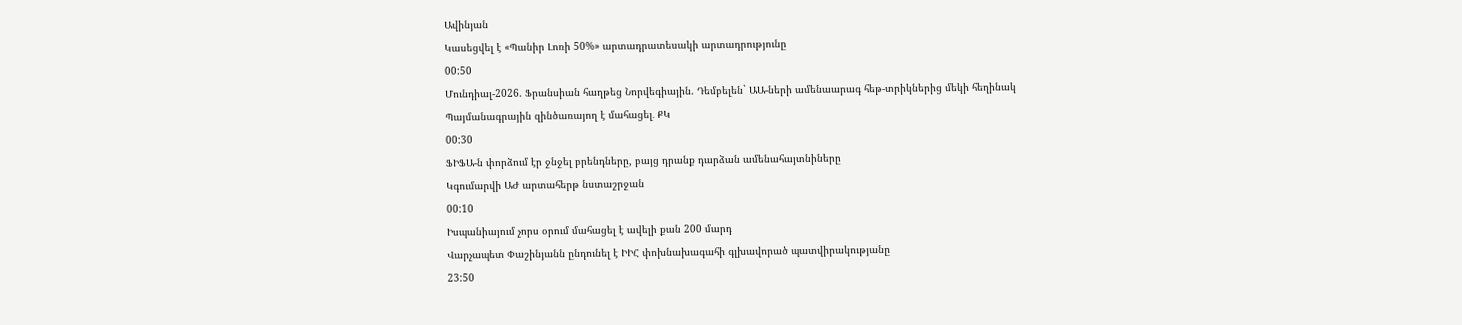Ավինյան
Կասեցվել է «Պանիր Լոռի 50%» արտադրատեսակի արտադրությունը
00:50
Մունդիալ-2026. Ֆրանսիան հաղթեց Նորվեգիային. Դեմբելեն` ԱԱ-ների ամենաարագ հեթ-տրիկներից մեկի հեղինակ
Պայմանագրային զինծառայող է մահացել․ ՔԿ
00:30
ՖԻՖԱ-ն փորձում էր ջնջել բրենդները, բայց դրանք դարձան ամենահայտնիները
Կգումարվի ԱԺ արտահերթ նստաշրջան
00:10
Իսպանիայում չորս օրում մահացել է ավելի քան 200 մարդ
Վարչապետ Փաշինյանն ընդունել է ԻԻՀ փոխնախագահի գլխավորած պատվիրակությանը
23:50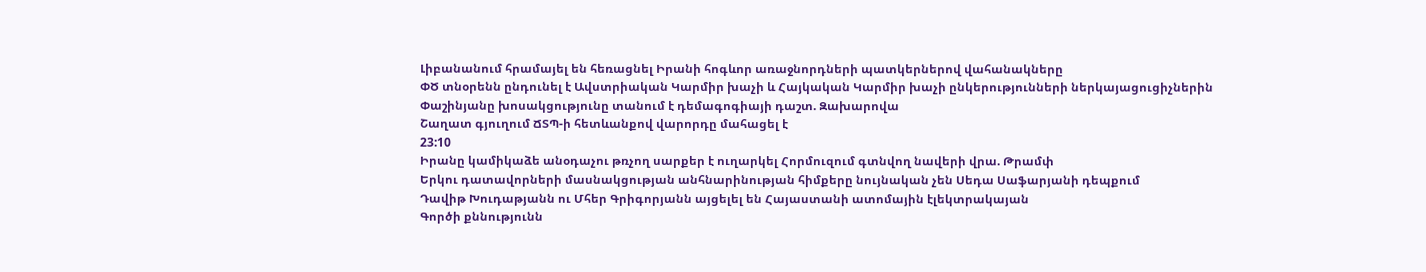Լիբանանում հրամայել են հեռացնել Իրանի հոգևոր առաջնորդների պատկերներով վահանակները
ՓԾ տնօրենն ընդունել է Ավստրիական Կարմիր խաչի և Հայկական Կարմիր խաչի ընկերությունների ներկայացուցիչներին
Փաշինյանը խոսակցությունը տանում է դեմագոգիայի դաշտ. Զախարովա
Շաղատ գյուղում ՃՏՊ-ի հետևանքով վարորդը մահացել է
23:10
Իրանը կամիկաձե անօդաչու թռչող սարքեր է ուղարկել Հորմուզում գտնվող նավերի վրա. Թրամփ
Երկու դատավորների մասնակցության անհնարինության հիմքերը նույնական չեն Սեդա Սաֆարյանի դեպքում
Դավիթ Խուդաթյանն ու Մհեր Գրիգորյանն այցելել են Հայաստանի ատոմային էլեկտրակայան
Գործի քննությունն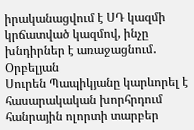իրականացվում է ՍԴ կազմի կրճատված կազմով, ինչը խնդիրներ է առաջացնում․ Օրբելյան
Սուրեն Պապիկյանը կարևորել է հասարակական խորհրդում հանրային ոլորտի տարբեր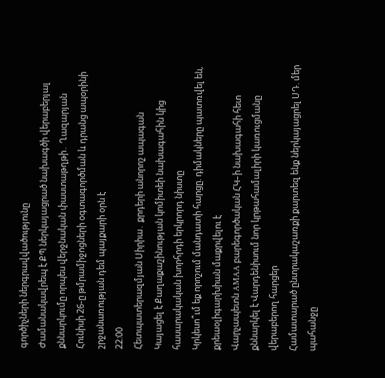գործիչների ներգրավվածությունը
Ժամանակավրեպ է ՔՊ ներկայացրած նախագծի վերաբերյալ քննարկումը որպես վերջնական փաստաթղթի․ Ղազարյան
Հունիսի 26-ը թմրամիջոցների օգտագործման և դրանց ապօրինի շրջանառության դեմ պայքարի օրն է
22:00
Հետպատերազմյան Սիրիա․ քրդերի անորոշ ապագան
Կայացել է Քաղաքաշինության կոմիտեի նախագահին կից հասարակական խորհրդի երկրորդ նիստը
Կրկեսո՞ւմ եք որոշում մանդատի հարցը. դիմակները պատռվել են, քրեաօլիգարխիան մաքրվելու է
Վարչապետն AMAA բարեգործական ՀԿ–ի նախագահի հետ քննարկել է Վարդենիսում նոր կրթահամալիրի կառուցմանը վերաբերող հարցեր
Համատարած ընտրակաշառքի քարտեզ ենք ներկայացրել ՍԴ. մեր պահանջը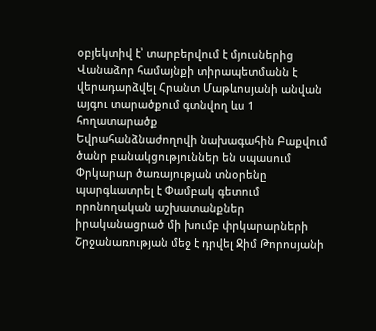օբյեկտիվ է՝ տարբերվում է մյուսներից
Վանաձոր համայնքի տիրապետմանն է վերադարձվել Հրանտ Մաթևոսյանի անվան այգու տարածքում գտնվող ևս 1 հողատարածք
Եվրահանձնաժողովի նախագահին Բաքվում ծանր բանակցություններ են սպասում
Փրկարար ծառայության տնօրենը պարգևատրել է Փամբակ գետում որոնողական աշխատանքներ իրականացրած մի խումբ փրկարարների
Շրջանառության մեջ է դրվել Ջիմ Թորոսյանի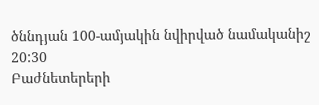ծննդյան 100-ամյակին նվիրված նամականիշ
20:30
Բաժնետերերի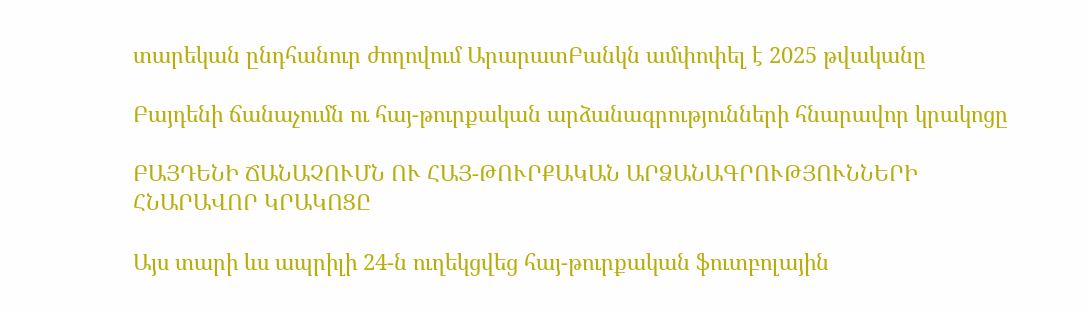տարեկան ընդհանուր ժողովում ԱրարատԲանկն ամփոփել է 2025 թվականը

Բայդենի ճանաչումն ու հայ-թուրքական արձանագրությունների հնարավոր կրակոցը

ԲԱՅԴԵՆԻ ՃԱՆԱՉՈՒՄՆ ՈՒ ՀԱՅ-ԹՈՒՐՔԱԿԱՆ ԱՐՁԱՆԱԳՐՈՒԹՅՈՒՆՆԵՐԻ ՀՆԱՐԱՎՈՐ ԿՐԱԿՈՑԸ

Այս տարի ևս ապրիլի 24-ն ուղեկցվեց հայ-թուրքական ֆուտբոլային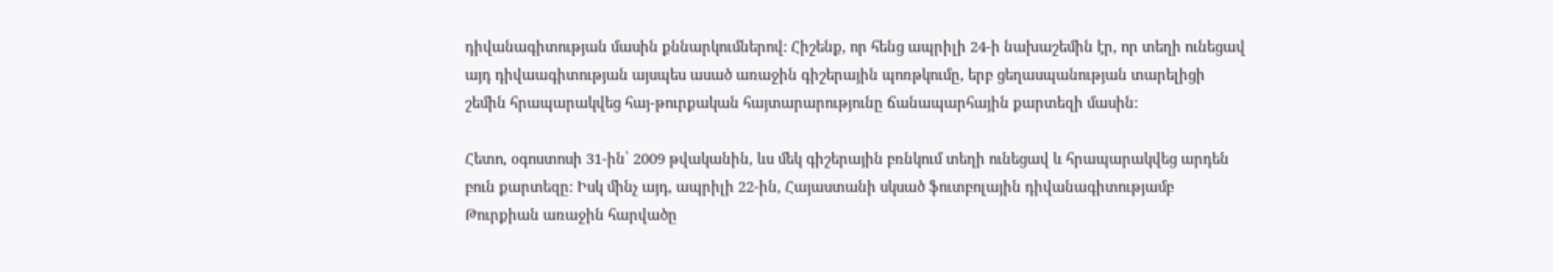դիվանագիտության մասին քննարկումներով: Հիշենք, որ հենց ապրիլի 24-ի նախաշեմին էր, որ տեղի ունեցավ այդ դիվաագիտության այսպես ասած առաջին գիշերային պոռթկումը, երբ ցեղասպանության տարելիցի շեմին հրապարակվեց հայ-թուրքական հայտարարությունը ճանապարհային քարտեզի մասին:

Հետո, օգոստոսի 31-ին՝ 2009 թվականին, ևս մեկ գիշերային բռնկում տեղի ունեցավ և հրապարակվեց արդեն բուն քարտեզը: Իսկ մինչ այդ, ապրիլի 22-ին, Հայաստանի սկսած ֆուտբոլային դիվանագիտությամբ Թուրքիան առաջին հարվածը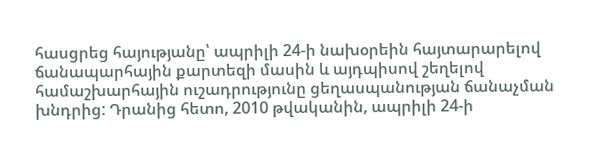հասցրեց հայությանը՝ ապրիլի 24-ի նախօրեին հայտարարելով ճանապարհային քարտեզի մասին և այդպիսով շեղելով համաշխարհային ուշադրությունը ցեղասպանության ճանաչման խնդրից: Դրանից հետո, 2010 թվականին, ապրիլի 24-ի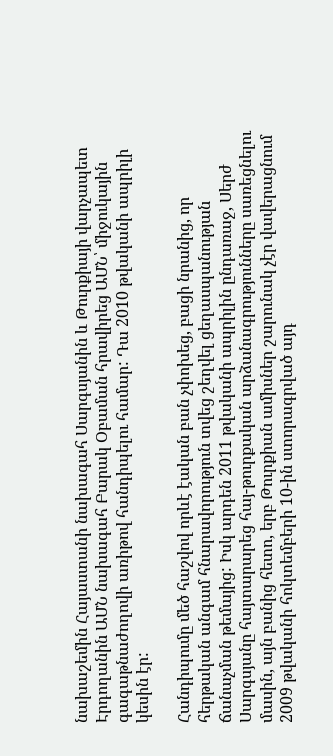նախաշեմին Հայաստանի նախագահ Սարգսյանին և Թուրքիայի վարչապետ Էրդողանին ԱՄՆ նախագահ Բարակ Օբաման հրավիրեց ԱՄՆ՝ միջուկային գագաթնաժողովի առիթով հանդիպելու համար: Դա 2010 թվականի ապրիլի կեսին էր:

Հանդիպումը մեծ հաշվով որևէ էական բան չփոխեց, բացի նրանից, որ հերթական անգամ հնարավորություն տվեց շեղվել ցեղասպանության ճանաչման թեմայից: Իսկ արդեն 2011 թվականի ապրիլին ընդառաջ, Սերժ Սարգսյանը հայտարարեց հայ-թուրքական արձանագրությունները սառեցնելու մասին, այն բանից հետո, երբ Թուրքիան ամիսներ շարունակ չէր վավերացնում 2009 թվականի հոկտեմբերի 10-ին ստորագրված այդ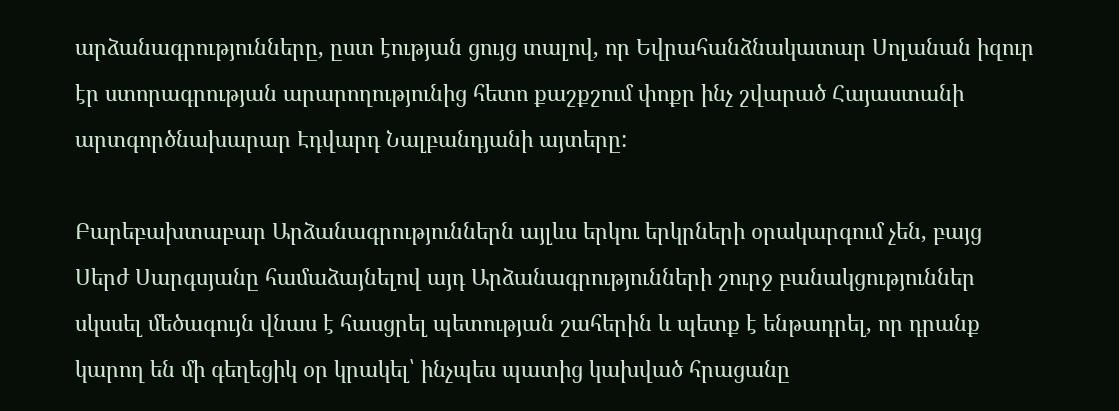արձանագրությունները, ըստ էության ցույց տալով, որ Եվրահանձնակատար Սոլանան իզուր էր ստորագրության արարողությունից հետո քաշքշում փոքր ինչ շվարած Հայաստանի արտգործնախարար Էդվարդ Նալբանդյանի այտերը:

Բարեբախտաբար Արձանագրություններն այլևս երկու երկրների օրակարգում չեն, բայց Սերժ Սարգսյանը համաձայնելով այդ Արձանագրությունների շուրջ բանակցություններ սկսսել մեծագույն վնաս է հասցրել պետության շահերին և պետք է ենթադրել, որ դրանք կարող են մի գեղեցիկ օր կրակել՝ ինչպես պատից կախված հրացանը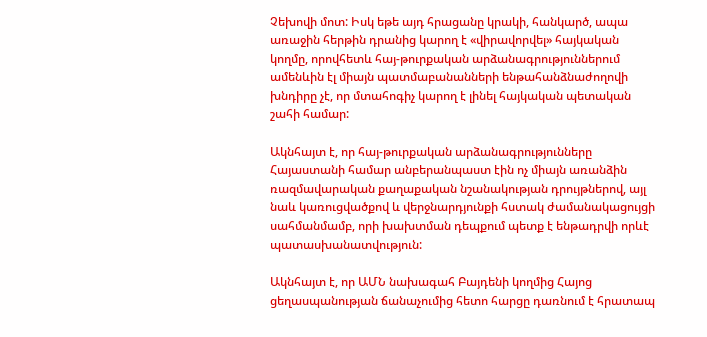Չեխովի մոտ: Իսկ եթե այդ հրացանը կրակի, հանկարծ, ապա առաջին հերթին դրանից կարող է «վիրավորվել» հայկական կողմը, որովհետև հայ-թուրքական արձանագրություններում ամենևին էլ միայն պատմաբանանների ենթահանձնաժողովի խնդիրը չէ, որ մտահոգիչ կարող է լինել հայկական պետական շահի համար:

Ակնհայտ է, որ հայ-թուրքական արձանագրությունները Հայաստանի համար անբերանպաստ էին ոչ միայն առանձին ռազմավարական քաղաքական նշանակության դրույթներով, այլ նաև կառուցվածքով և վերջնարդյունքի հստակ ժամանակացույցի սահմանմամբ, որի խախտման դեպքում պետք է ենթադրվի որևէ պատասխանատվություն:

Ակնհայտ է, որ ԱՄՆ նախագահ Բայդենի կողմից Հայոց ցեղասպանության ճանաչումից հետո հարցը դառնում է հրատապ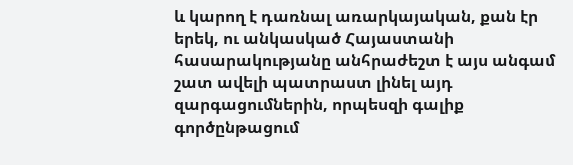և կարող է դառնալ առարկայական, քան էր երեկ, ու անկասկած Հայաստանի հասարակությանը անհրաժեշտ է այս անգամ շատ ավելի պատրաստ լինել այդ զարգացումներին, որպեսզի գալիք գործընթացում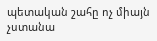պետական շահը ոչ միայն չստանա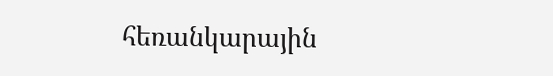հեռանկարային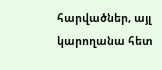հարվածներ, այլ կարողանա հետ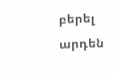բերել արդեն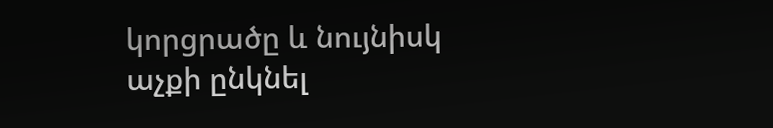կորցրածը և նույնիսկ աչքի ընկնել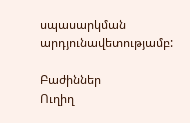սպասարկման արդյունավետությամբ:

Բաժիններ
Ուղիղ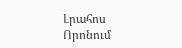Լրահոս
Որոնում